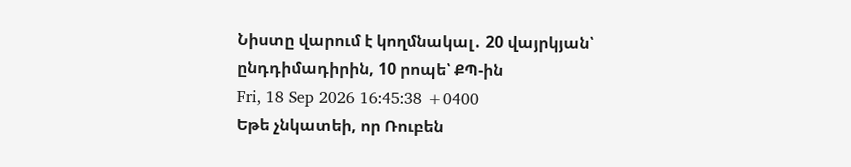Նիստը վարում է կողմնակալ․ 20 վայրկյան՝ ընդդիմադիրին, 10 րոպե՝ ՔՊ-ին
Fri, 18 Sep 2026 16:45:38 +0400
Եթե չնկատեի, որ Ռուբեն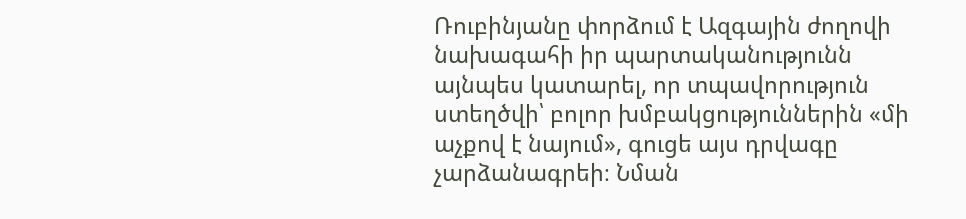Ռուբինյանը փորձում է Ազգային ժողովի նախագահի իր պարտականությունն այնպես կատարել, որ տպավորություն ստեղծվի՝ բոլոր խմբակցություններին «մի աչքով է նայում», գուցե այս դրվագը չարձանագրեի։ Նման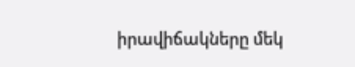իրավիճակները մեկ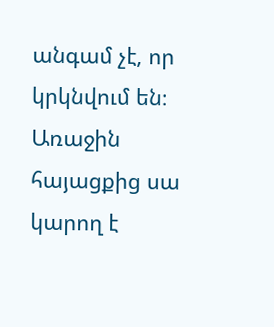անգամ չէ, որ կրկնվում են։
Առաջին հայացքից սա կարող է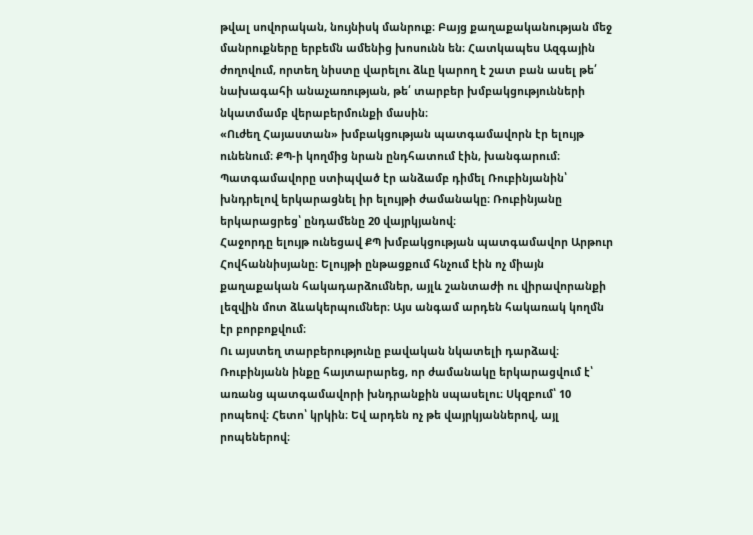թվալ սովորական, նույնիսկ մանրուք։ Բայց քաղաքականության մեջ մանրուքները երբեմն ամենից խոսունն են։ Հատկապես Ազգային ժողովում, որտեղ նիստը վարելու ձևը կարող է շատ բան ասել թե՛ նախագահի անաչառության, թե՛ տարբեր խմբակցությունների նկատմամբ վերաբերմունքի մասին։
«Ուժեղ Հայաստան» խմբակցության պատգամավորն էր ելույթ ունենում։ ՔՊ-ի կողմից նրան ընդհատում էին, խանգարում։ Պատգամավորը ստիպված էր անձամբ դիմել Ռուբինյանին՝ խնդրելով երկարացնել իր ելույթի ժամանակը։ Ռուբինյանը երկարացրեց՝ ընդամենը 20 վայրկյանով։
Հաջորդը ելույթ ունեցավ ՔՊ խմբակցության պատգամավոր Արթուր Հովհաննիսյանը։ Ելույթի ընթացքում հնչում էին ոչ միայն քաղաքական հակադարձումներ, այլև շանտաժի ու վիրավորանքի լեզվին մոտ ձևակերպումներ։ Այս անգամ արդեն հակառակ կողմն էր բորբոքվում։
Ու այստեղ տարբերությունը բավական նկատելի դարձավ։ Ռուբինյանն ինքը հայտարարեց, որ ժամանակը երկարացվում է՝ առանց պատգամավորի խնդրանքին սպասելու։ Սկզբում՝ 10 րոպեով։ Հետո՝ կրկին։ Եվ արդեն ոչ թե վայրկյաններով, այլ րոպեներով։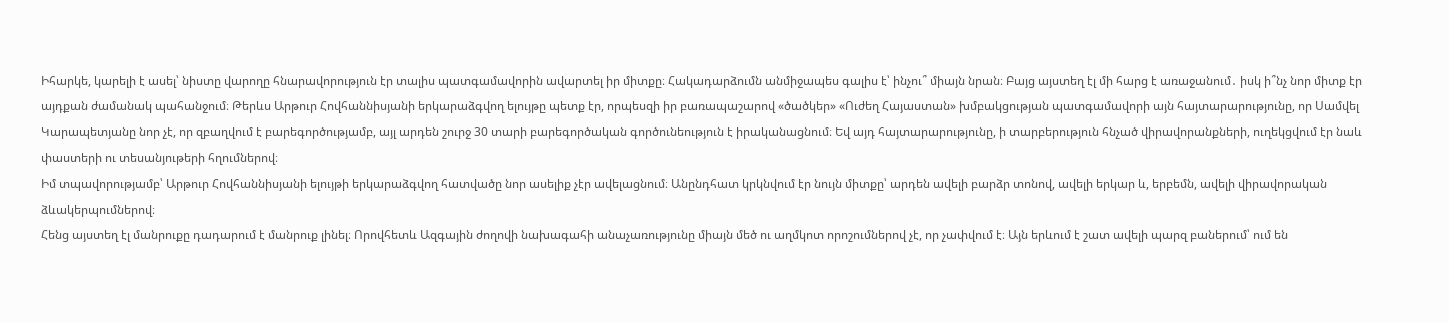Իհարկե, կարելի է ասել՝ նիստը վարողը հնարավորություն էր տալիս պատգամավորին ավարտել իր միտքը։ Հակադարձումն անմիջապես գալիս է՝ ինչու՞ միայն նրան։ Բայց այստեղ էլ մի հարց է առաջանում․ իսկ ի՞նչ նոր միտք էր այդքան ժամանակ պահանջում։ Թերևս Արթուր Հովհաննիսյանի երկարաձգվող ելույթը պետք էր, որպեսզի իր բառապաշարով «ծածկեր» «Ուժեղ Հայաստան» խմբակցության պատգամավորի այն հայտարարությունը, որ Սամվել Կարապետյանը նոր չէ, որ զբաղվում է բարեգործությամբ, այլ արդեն շուրջ 30 տարի բարեգործական գործունեություն է իրականացնում։ Եվ այդ հայտարարությունը, ի տարբերություն հնչած վիրավորանքների, ուղեկցվում էր նաև փաստերի ու տեսանյութերի հղումներով։
Իմ տպավորությամբ՝ Արթուր Հովհաննիսյանի ելույթի երկարաձգվող հատվածը նոր ասելիք չէր ավելացնում։ Անընդհատ կրկնվում էր նույն միտքը՝ արդեն ավելի բարձր տոնով, ավելի երկար և, երբեմն, ավելի վիրավորական ձևակերպումներով։
Հենց այստեղ էլ մանրուքը դադարում է մանրուք լինել։ Որովհետև Ազգային ժողովի նախագահի անաչառությունը միայն մեծ ու աղմկոտ որոշումներով չէ, որ չափվում է։ Այն երևում է շատ ավելի պարզ բաներում՝ ում են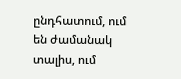ընդհատում, ում են ժամանակ տալիս, ում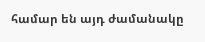համար են այդ ժամանակը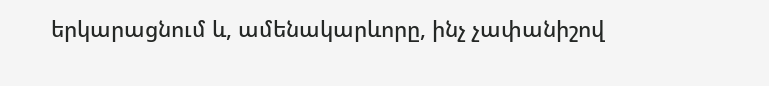երկարացնում և, ամենակարևորը, ինչ չափանիշով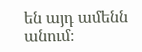են այդ ամենն անում։